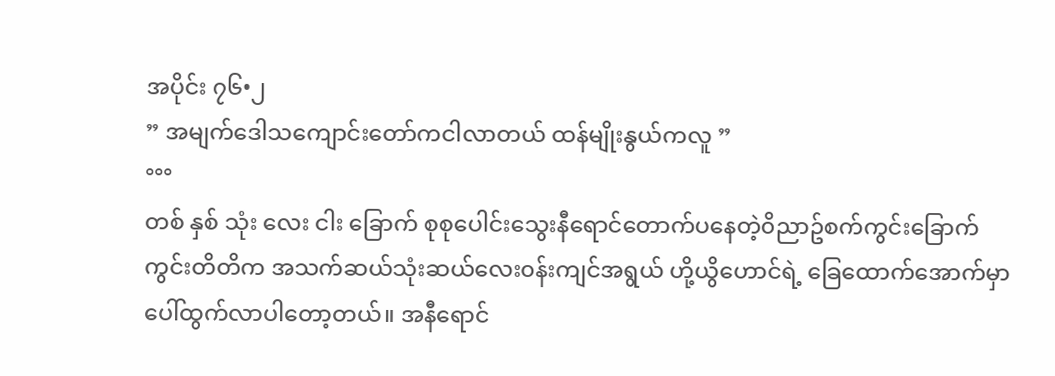အပိုင်း ၇၆•၂
” အမျက်ဒေါသကျောင်းတော်ကငါလာတယ် ထန်မျိုးနွယ်ကလူ ”
°°°
တစ် နှစ် သုံး လေး ငါး ခြောက် စုစုပေါင်းသွေးနီရောင်တောက်ပနေတဲ့၀ိညာဥ်စက်ကွင်းခြောက်ကွင်းတိတိက အသက်ဆယ်သုံးဆယ်လေး၀န်းကျင်အရွယ် ဟို့ယွိဟောင်ရဲ့ ခြေထောက်အောက်မှာပေါ်ထွက်လာပါတော့တယ်။ အနီရောင်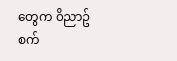တွေက ၀ိညာဥ်စက်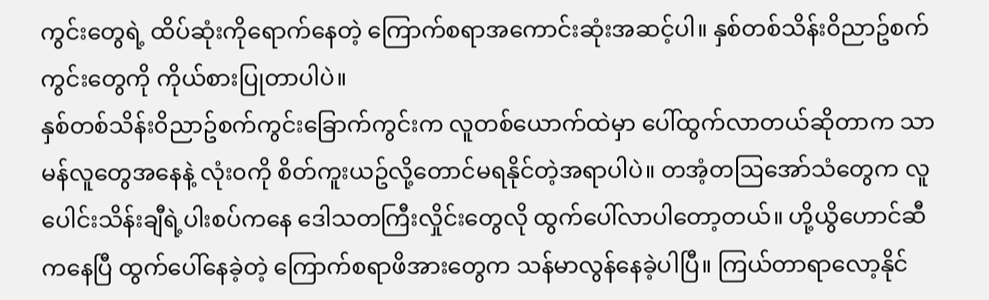ကွင်းတွေရဲ့ ထိပ်ဆုံးကိုရောက်နေတဲ့ ကြောက်စရာအကောင်းဆုံးအဆင့်ပါ။ နှစ်တစ်သိန်း၀ိညာဥ်စက်ကွင်းတွေကို ကိုယ်စားပြုတာပါပဲ။
နှစ်တစ်သိန်း၀ိညာဥ်စက်ကွင်းခြောက်ကွင်းက လူတစ်ယောက်ထဲမှာ ပေါ်ထွက်လာတယ်ဆိုတာက သာမန်လူတွေအနေနဲ့ လုံး၀ကို စိတ်ကူးယဥ်လို့တောင်မရနိုင်တဲ့အရာပါပဲ။ တအံ့တဩအော်သံတွေက လူပေါင်းသိန်းချီရဲ့ပါးစပ်ကနေ ဒေါသတကြီးလှိုင်းတွေလို ထွက်ပေါ်လာပါတော့တယ်။ ဟို့ယွိဟောင်ဆီကနေပြီ ထွက်ပေါ်နေခဲ့တဲ့ ကြောက်စရာဖိအားတွေက သန်မာလွန်နေခဲ့ပါပြီ။ ကြယ်တာရာလော့နိုင်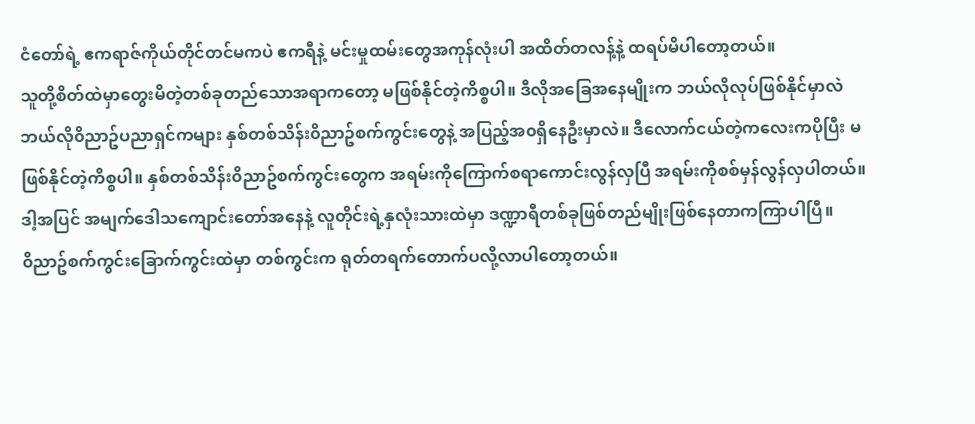ငံတော်ရဲ့ ဧကရာဇ်ကိုယ်တိုင်တင်မကပဲ ဧကရီနဲ့ မင်းမှုထမ်းတွေအကုန်လုံးပါ အထိတ်တလန့်နဲ့ ထရပ်မိပါတော့တယ်။
သူတို့စိတ်ထဲမှာတွေးမိတဲ့တစ်ခုတည်သောအရာကတော့ မဖြစ်နိုင်တဲ့ကိစ္စပါ။ ဒီလိုအခြေအနေမျိုးက ဘယ်လိုလုပ်ဖြစ်နိုင်မှာလဲ ဘယ်လို၀ိညာဥ်ပညာရှင်ကများ နှစ်တစ်သိန်း၀ိညာဥ်စက်ကွင်းတွေနဲ့ အပြည့်အ၀ရှိနေဦးမှာလဲ။ ဒီလောက်ငယ်တဲ့ကလေးကပိုပြီး မဖြစ်နိုင်တဲ့ကိစ္စပါ။ နှစ်တစ်သိန်း၀ိညာဥ်စက်ကွင်းတွေက အရမ်းကိုကြောက်စရာကောင်းလွန်လှပြီ အရမ်းကိုစစ်မှန်လွန်လှပါတယ်။ ဒါ့အပြင် အမျက်ဒေါသကျောင်းတော်အနေနဲ့ လူတိုင်းရဲ့နှလုံးသားထဲမှာ ဒဏ္ဍာရီတစ်ခုဖြစ်တည်မျိုးဖြစ်နေတာကကြာပါပြီ။
၀ိညာဥ်စက်ကွင်းခြောက်ကွင်းထဲမှာ တစ်ကွင်းက ရုတ်တရက်တောက်ပလို့လာပါတော့တယ်။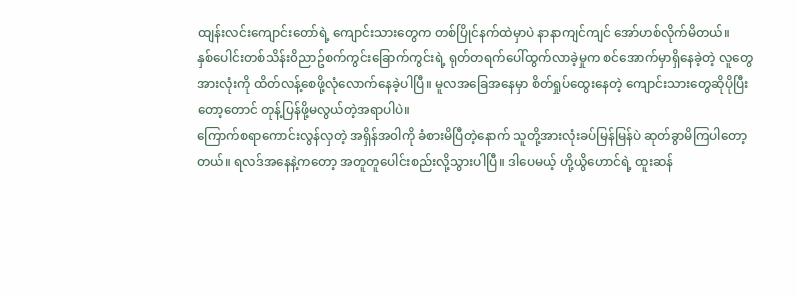ထျန်းလင်းကျောင်းတော်ရဲ့ ကျောင်းသားတွေက တစ်ပြိုင်နက်ထဲမှာပဲ နာနာကျင်ကျင် အော်ဟစ်လိုက်မိတယ်။
နှစ်ပေါင်းတစ်သိန်း၀ိညာဥ်စက်ကွင်းခြောက်ကွင်းရဲ့ ရုတ်တရက်ပေါ်ထွက်လာခဲ့မှုက စင်အောက်မှာရှိနေခဲ့တဲ့ လူတွေအားလုံးကို ထိတ်လန့်စေဖို့လုံလောက်နေခဲ့ပါပြီ။ မူလအခြေအနေမှာ စိတ်ရှုပ်ထွေးနေတဲ့ ကျောင်းသားတွေဆိုပိုပြီးတော့တောင် တုန့်ပြန်ဖို့မလွယ်တဲ့အရာပါပဲ။
ကြောက်စရာကောင်းလွန်လှတဲ့ အရှိန်အ၀ါကို ခံစားမိပြီတဲ့နောက် သူတို့အားလုံးခပ်မြန်မြန်ပဲ ဆုတ်ခွာမိကြပါတော့တယ်။ ရလဒ်အနေနဲ့ကတော့ အတူတူပေါင်းစည်းလို့သွားပါပြီ။ ဒါပေမယ့် ဟို့ယွိဟောင်ရဲ့ ထူးဆန်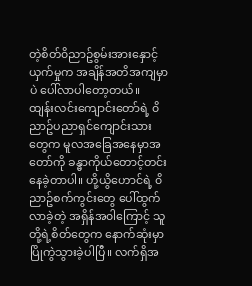တဲ့စိတ်၀ိညာဥ်စွမ်းအားနှောင့်ယှက်မှုက အချိန်အတိအကျမှာပဲ ပေါ်လာပါတော့တယ်။
ထျန်းလင်းကျောင်းတော်ရဲ့ ၀ိညာဥ်ပညာရှင်ကျောင်းသားတွေက မူလအခြေအနေမှာအတော်ကို ခန္ဓာကိုယ်တောင့်တင်းနေခဲ့တာပါ။ ဟို့ယွိဟောင်ရဲ့ ၀ိညာဥ်စက်ကွင်းတွေ ပေါ်ထွက်လာခဲ့တဲ့ အရှိန်အ၀ါကြောင့် သူတို့ရဲ့စိတ်တွေက နောက်ဆုံးမှာပြိုကွဲသွားခဲ့ပါပြီ။ လက်ရှိအ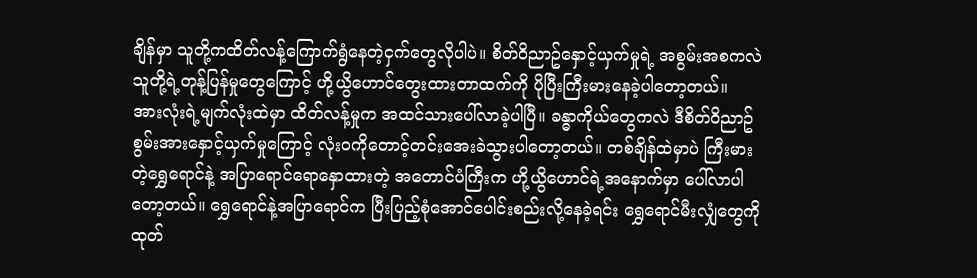ချိန်မှာ သူတို့ကထိတ်လန့်ကြောက်ရွံနေတဲ့ငှက်တွေလိုပါပဲ။ စိတ်၀ိညာဥ်နှောင့်ယှက်မှုရဲ့ အစွမ်းအစကလဲ သူတို့ရဲ့တုန့်ပြန်မှုတွေကြောင့် ဟို့ယွိဟောင်တွေးထားတာထက်ကို ပိုပြီးကြီးမားနေခဲ့ပါတော့တယ်။
အားလုံးရဲ့မျက်လုံးထဲမှာ ထိတ်လန့်မှုက အထင်သားပေါ်လာခဲ့ပါပြီ။ ခန္ဓာကိုယ်တွေကလဲ ဒီစိတ်၀ိညာဥ်စွမ်းအားနှောင့်ယှက်မှုကြောင့် လုံး၀ကိုတောင့်တင်းအေးခဲသွားပါတော့တယ်။ တစ်ချိန်ထဲမှာပဲ ကြီးမားတဲ့ရွှေရောင်နဲ့ အပြာရောင်ရောနှောထားတဲ့ အတောင်ပံကြီးက ဟို့ယွိဟောင်ရဲ့အနောက်မှာ ပေါ်လာပါတော့တယ်။ ရွှေရောင်နဲ့အပြာရောင်က ပြီးပြည့်စုံအောင်ပေါင်းစည်းလို့နေခဲ့ရင်း ရွှေရောင်မီးလျှံတွေကို ထုတ်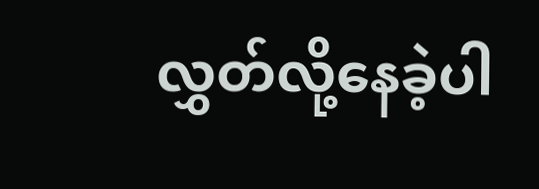လွှတ်လို့နေခဲ့ပါ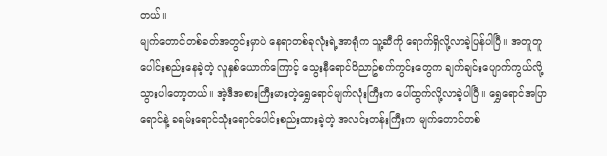တယ်။
မျက်တောင်တစ်ခတ်အတွင်းမှာပဲ နေရာတစ်ခုလုံးရဲ့အာရုံက သူ့ဆီကို ရောက်ရှိလို့လာခဲ့ပြန်ပါပြီ။ အတူတူပေါင်းစည်းနေခဲ့တဲ့ လူနှစ်ယောက်ကြောင့် သွေးနီရောင်၀ိညာဥ်စက်ကွင်းတွေက ချက်ချင်းပျောက်ကွယ်လို့သွားပါတော့တယ်။ အဲ့ဒီအစားကြီးမားတဲ့ရွှေရောင်မျက်လုံးကြီးက ပေါ်ထွက်လို့လာခဲ့ပါပြီ။ ရွှေရောင်အပြာရောင်နဲ့ ခရမ်းရောင်သုံးရောင်ပေါင်းစည်းထားခဲ့တဲ့ အလင်းတန်းကြီးက မျက်တောင်တစ်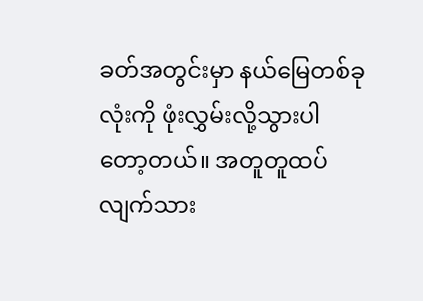ခတ်အတွင်းမှာ နယ်မြေတစ်ခုလုံးကို ဖုံးလွှမ်းလို့သွားပါတော့တယ်။ အတူတူထပ်လျက်သား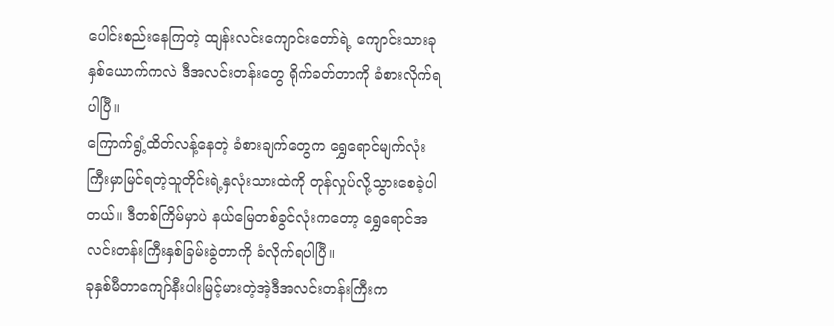ပေါင်းစည်းနေကြတဲ့ ထျန်းလင်းကျောင်းတော်ရဲ့ ကျောင်းသားခုနှစ်ယောက်ကလဲ ဒီအလင်းတန်းတွေ ရိုက်ခတ်တာကို ခံစားလိုက်ရပါပြီ။
ကြောက်ရွံ့ထိတ်လန့်နေတဲ့ ခံစားချက်တွေက ရွှေရောင်မျက်လုံးကြီးမှာမြင်ရတဲ့သူတိုင်းရဲ့နှလုံးသားထဲကို တုန်လှုပ်လို့သွားစေခဲ့ပါတယ်။ ဒီတစ်ကြိမ်မှာပဲ နယ်မြေတစ်ခွင်လုံးကတော့ ရွှေရောင်အလင်းတန်းကြီးနှစ်ခြမ်းခွဲတာကို ခံလိုက်ရပါပြီ။
ခုနှစ်မီတာကျော်နီးပါးမြင့်မားတဲ့အဲ့ဒီအလင်းတန်းကြီးက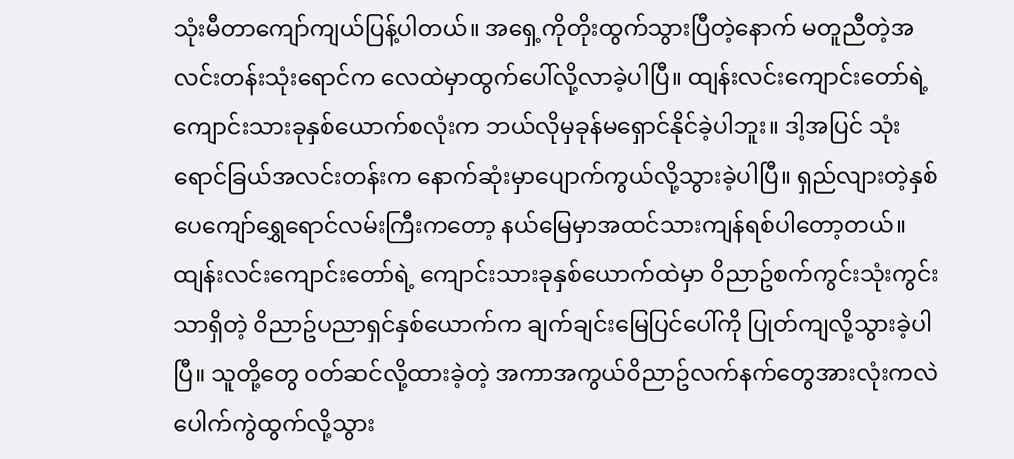သုံးမီတာကျော်ကျယ်ပြန့်ပါတယ်။ အရှေ့ကိုတိုးထွက်သွားပြီတဲ့နောက် မတူညီတဲ့အလင်းတန်းသုံးရောင်က လေထဲမှာထွက်ပေါ်လို့လာခဲ့ပါပြီ။ ထျန်းလင်းကျောင်းတော်ရဲ့ကျောင်းသားခုနှစ်ယောက်စလုံးက ဘယ်လိုမှခုန်မရှောင်နိုင်ခဲ့ပါဘူး။ ဒါ့အပြင် သုံးရောင်ခြယ်အလင်းတန်းက နောက်ဆုံးမှာပျောက်ကွယ်လို့သွားခဲ့ပါပြီ။ ရှည်လျားတဲ့နှစ်ပေကျော်ရွှေရောင်လမ်းကြီးကတော့ နယ်မြေမှာအထင်သားကျန်ရစ်ပါတော့တယ်။
ထျန်းလင်းကျောင်းတော်ရဲ့ ကျောင်းသားခုနှစ်ယောက်ထဲမှာ ၀ိညာဥ်စက်ကွင်းသုံးကွင်းသာရှိတဲ့ ၀ိညာဥ်ပညာရှင်နှစ်ယောက်က ချက်ချင်းမြေပြင်ပေါ်ကို ပြုတ်ကျလို့သွားခဲ့ပါပြီ။ သူတို့တွေ ၀တ်ဆင်လို့ထားခဲ့တဲ့ အကာအကွယ်၀ိညာဥ်လက်နက်တွေအားလုံးကလဲ ပေါက်ကွဲထွက်လို့သွား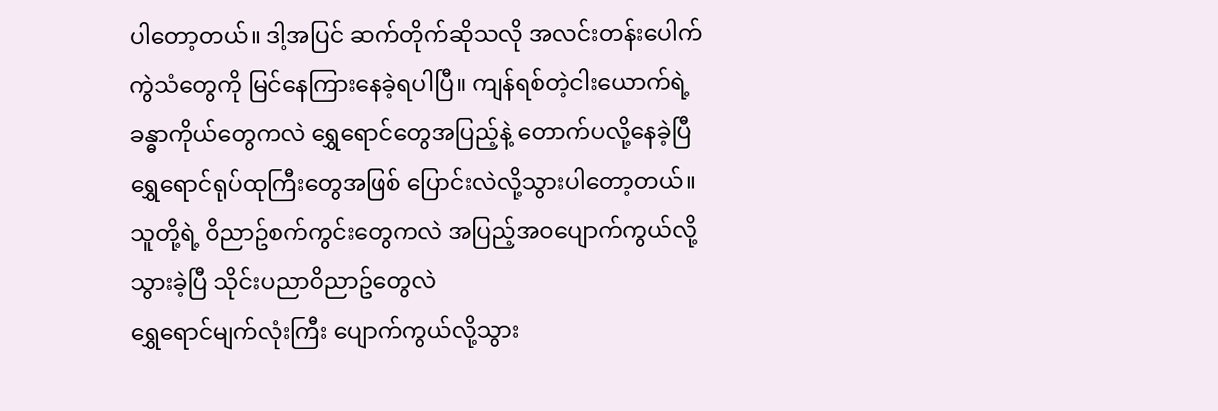ပါတော့တယ်။ ဒါ့အပြင် ဆက်တိုက်ဆိုသလို အလင်းတန်းပေါက်ကွဲသံတွေကို မြင်နေကြားနေခဲ့ရပါပြီ။ ကျန်ရစ်တဲ့ငါးယောက်ရဲ့ ခန္ဓာကိုယ်တွေကလဲ ရွှေရောင်တွေအပြည့်နဲ့ တောက်ပလို့နေခဲ့ပြီ ရွှေရောင်ရုပ်ထုကြီးတွေအဖြစ် ပြောင်းလဲလို့သွားပါတော့တယ်။ သူတို့ရဲ့ ၀ိညာဥ်စက်ကွင်းတွေကလဲ အပြည့်အ၀ပျောက်ကွယ်လို့သွားခဲ့ပြီ သိုင်းပညာ၀ိညာဥ်တွေလဲ
ရွှေရောင်မျက်လုံးကြီး ပျောက်ကွယ်လို့သွား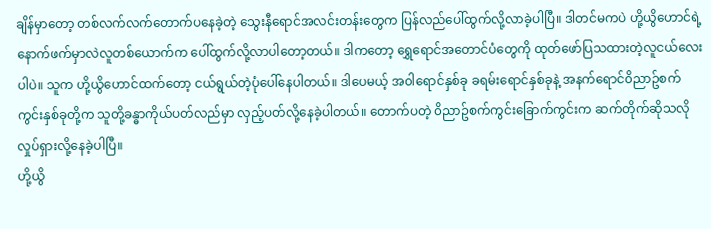ချိန်မှာတော့ တစ်လက်လက်တောက်ပနေခဲ့တဲ့ သွေးနီရောင်အလင်းတန်းတွေက ပြန်လည်ပေါ်ထွက်လို့လာခဲ့ပါပြီ။ ဒါတင်မကပဲ ဟို့ယွိဟောင်ရဲ့ နောက်ဖက်မှာလဲလူတစ်ယောက်က ပေါ်ထွက်လို့လာပါတော့တယ်။ ဒါကတော့ ရွှေရောင်အတောင်ပံတွေကို ထုတ်ဖော်ပြသထားတဲ့လူငယ်လေးပါပဲ။ သူက ဟို့ယွိဟောင်ထက်တော့ ငယ်ရွယ်တဲ့ပုံပေါ်နေပါတယ်။ ဒါပေမယ့် အ၀ါရောင်နှစ်ခု ခရမ်းရောင်နှစ်ခုနဲ့ အနက်ရောင်၀ိညာဥ်စက်ကွင်းနှစ်ခုတို့က သူတို့ခန္ဓာကိုယ်ပတ်လည်မှာ လှည့်ပတ်လို့နေခဲ့ပါတယ်။ တောက်ပတဲ့ ၀ိညာဥ်စက်ကွင်းခြောက်ကွင်းက ဆက်တိုက်ဆိုသလို လှုပ်ရှားလို့နေခဲ့ပါပြီ။
ဟို့ယွိ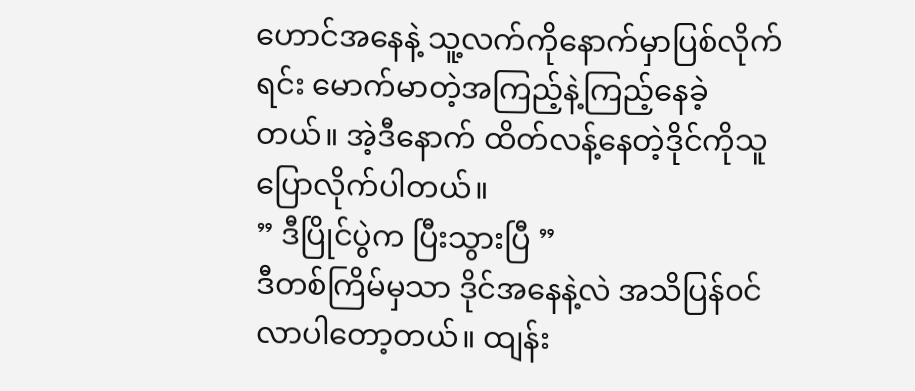ဟောင်အနေနဲ့ သူ့လက်ကိုနောက်မှာပြစ်လိုက်ရင်း မောက်မာတဲ့အကြည့်နဲ့ကြည့်နေခဲ့တယ်။ အဲ့ဒီနောက် ထိတ်လန့်နေတဲ့ဒိုင်ကိုသူပြောလိုက်ပါတယ်။
” ဒီပြိုင်ပွဲက ပြီးသွားပြီ ”
ဒီတစ်ကြိမ်မှသာ ဒိုင်အနေနဲ့လဲ အသိပြန်၀င်လာပါတော့တယ်။ ထျန်း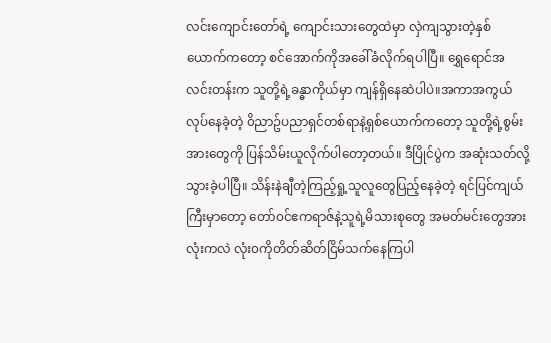လင်းကျောင်းတော်ရဲ့ ကျောင်းသားတွေထဲမှာ လှဲကျသွားတဲ့နှစ်ယောက်ကတော့ စင်အောက်ကိုအခေါ်ခံလိုက်ရပါပြီ။ ရွှေရောင်အလင်းတန်းက သူတို့ရဲ့ခန္ဓာကိုယ်မှာ ကျန်ရှိနေဆဲပါပဲ။အကာအကွယ်လုပ်နေခဲ့တဲ့ ၀ိညာဥ်ပညာရှင်တစ်ရာနဲ့ရှစ်ယောက်ကတော့ သူတို့ရဲ့စွမ်းအားတွေကို ပြန်သိမ်းယူလိုက်ပါတော့တယ်။ ဒီပြိုင်ပွဲက အဆုံးသတ်လို့သွားခဲ့ပါပြီ။ သိန်းနဲချီတဲ့ကြည့်ရှု့သူလူတွေပြည့်နေခဲ့တဲ့ ရင်ပြင်ကျယ်ကြီးမှာတော့ တော်၀င်ဧကရာဇ်နဲ့သူရဲ့မိသားစုတွေ အမတ်မင်းတွေအားလုံးကလဲ လုံး၀ကိုတိတ်ဆိတ်ငြိမ်သက်နေကြပါ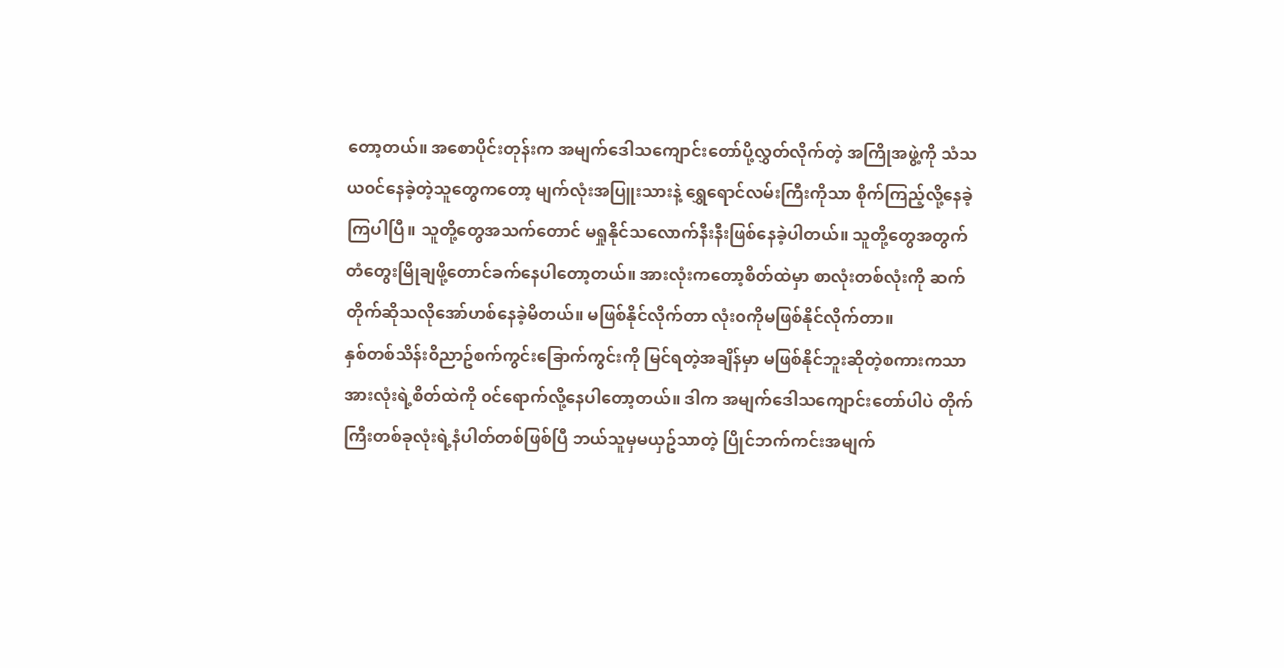တော့တယ်။ အစောပိုင်းတုန်းက အမျက်ဒေါသကျောင်းတော်ပို့လွှတ်လိုက်တဲ့ အကြိုအဖွဲ့ကို သံသယ၀င်နေခဲ့တဲ့သူတွေကတော့ မျက်လုံးအပြူးသားနဲ့ ရွှေရောင်လမ်းကြီးကိုသာ စိုက်ကြည့်လို့နေခဲ့ကြပါပြီ။ သူတို့တွေအသက်တောင် မရှုနိုင်သလောက်နီးနီးဖြစ်နေခဲ့ပါတယ်။ သူတို့တွေအတွက် တံတွေးမြိုချဖို့တောင်ခက်နေပါတော့တယ်။ အားလုံးကတော့စိတ်ထဲမှာ စာလုံးတစ်လုံးကို ဆက်တိုက်ဆိုသလိုအော်ဟစ်နေခဲ့မိတယ်။ မဖြစ်နိုင်လိုက်တာ လုံး၀ကိုမဖြစ်နိုင်လိုက်တာ။
နှစ်တစ်သိန်း၀ိညာဥ်စက်ကွင်းခြောက်ကွင်းကို မြင်ရတဲ့အချိန်မှာ မဖြစ်နိုင်ဘူးဆိုတဲ့စကားကသာ အားလုံးရဲ့စိတ်ထဲကို ၀င်ရောက်လို့နေပါတော့တယ်။ ဒါက အမျက်ဒေါသကျောင်းတော်ပါပဲ တိုက်ကြီးတစ်ခုလုံးရဲ့နံပါတ်တစ်ဖြစ်ပြီ ဘယ်သူမှမယှဥ်သာတဲ့ ပြိုင်ဘက်ကင်းအမျက်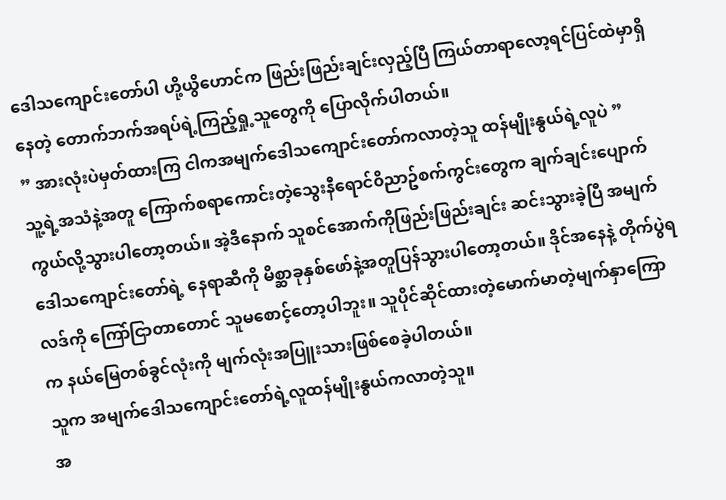ဒေါသကျောင်းတော်ပါ ဟို့ယွိဟောင်က ဖြည်းဖြည်းချင်းလှည့်ပြီ ကြယ်တာရာလော့ရင်ပြင်ထဲမှာရှိနေတဲ့ တောက်ဘက်အရပ်ရဲ့ကြည့်ရှု့သူတွေကို ပြောလိုက်ပါတယ်။
” အားလုံးပဲမှတ်ထားကြ ငါကအမျက်ဒေါသကျောင်းတော်ကလာတဲ့သူ ထန်မျိုးနွယ်ရဲ့လူပဲ ”
သူ့ရဲ့အသံနဲ့အတူ ကြောက်စရာကောင်းတဲ့သွေးနီရောင်၀ိညာဥ်စက်ကွင်းတွေက ချက်ချင်းပျောက်ကွယ်လို့သွားပါတော့တယ်။ အဲ့ဒီနောက် သူစင်အောက်ကိုဖြည်းဖြည်းချင်း ဆင်းသွားခဲ့ပြီ အမျက်ဒေါသကျောင်းတော်ရဲ့ နေရာဆီကို မိစ္ဆာခုနှစ်ဖော်နဲ့အတူပြန်သွားပါတော့တယ်။ ဒိုင်အနေနဲ့ တိုက်ပွဲရလဒ်ကို ကြော်ငြာတာတောင် သူမစောင့်တော့ပါဘူး။ သူပိုင်ဆိုင်ထားတဲ့မောက်မာတဲ့မျက်နှာကြောက နယ်မြေတစ်ခွင်လုံးကို မျက်လုံးအပြူးသားဖြစ်စေခဲ့ပါတယ်။
သူက အမျက်ဒေါသကျောင်းတော်ရဲ့လူထန်မျိုးနွယ်ကလာတဲ့သူ။
အ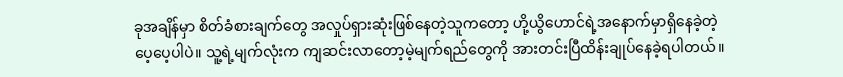ခုအချိန်မှာ စိတ်ခံစားချက်တွေ အလှုပ်ရှားဆုံးဖြစ်နေတဲ့သူကတော့ ဟို့ယွိဟောင်ရဲ့အနောက်မှာရှိနေခဲ့တဲ့ပေ့ပေ့ပါပဲ။ သူ့ရဲ့မျက်လုံးက ကျဆင်းလာတော့မဲ့မျက်ရည်တွေကို အားတင်းပြီထိန်းချုပ်နေခဲ့ရပါတယ်။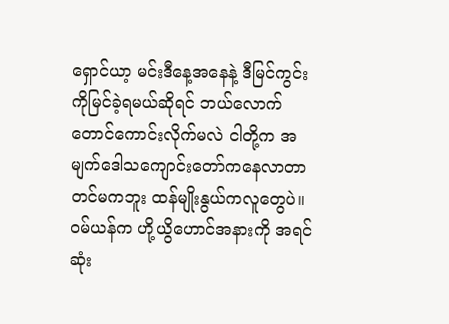ရှောင်ယာ့ မင်းဒီနေ့အနေနဲ့ ဒီမြင်ကွင်းကိုမြင်ခဲ့ရမယ်ဆိုရင် ဘယ်လောက်တောင်ကောင်းလိုက်မလဲ ငါတို့က အမျက်ဒေါသကျောင်းတော်ကနေလာတာတင်မကဘူး ထန်မျိုးနွယ်ကလူတွေပဲ။
၀မ်ယန်က ဟို့ယွိဟောင်အနားကို အရင်ဆုံး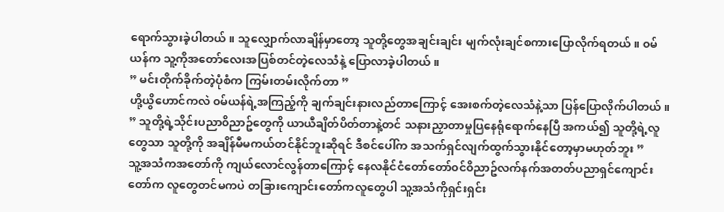ရောက်သွားခဲ့ပါတယ်။ သူလျှောက်လာချိန်မှာတော့ သူတို့တွေအချင်းချင်း မျက်လုံးချင်စကားပြောလိုက်ရတယ်။ ၀မ်ယန်က သူ့ကိုအတော်လေးအပြစ်တင်တဲ့လေသံနဲ့ ပြောလာခဲ့ပါတယ်။
” မင်းတိုက်ခိုက်တဲ့ပုံစံက ကြမ်းတမ်းလိုက်တာ ”
ဟို့ယွိဟောင်ကလဲ ၀မ်ယန်ရဲ့အကြည့်ကို ချက်ချင်းနားလည်တာကြောင့် အေးစက်တဲ့လေသံနဲ့သာ ပြန်ပြောလိုက်ပါတယ်။
” သူတို့ရဲ့သိုင်းပညာ၀ိညာဥ်တွေကို ယာယီချိတ်ပိတ်တာနဲ့တင် သနားညှာတာမှုပြနေရုံရောက်နေပြီ အကယ်၍ သူတို့ရဲ့လူတွေသာ သူတို့ကို အချိန်မီမကယ်တင်နိုင်ဘူးဆိုရင် ဒီစင်ပေါ်က အသက်ရှင်လျက်ထွက်သွားနိုင်တော့မှာမဟုတ်ဘူး ”
သူ့အသံကအတော်ကို ကျယ်လောင်လွန်တာကြောင့် နေလနိုင်ငံတော်တော်၀င်၀ိညာဥ်လက်နက်အတတ်ပညာရှင်ကျောင်းတော်က လူတွေတင်မကပဲ တခြားကျောင်းတော်ကလူတွေပါ သူ့အသံကိုရှင်းရှင်း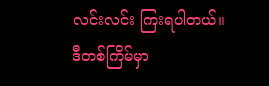လင်းလင်း ကြးရပါတယ်။
ဒီတစ်ကြိမ်မှာ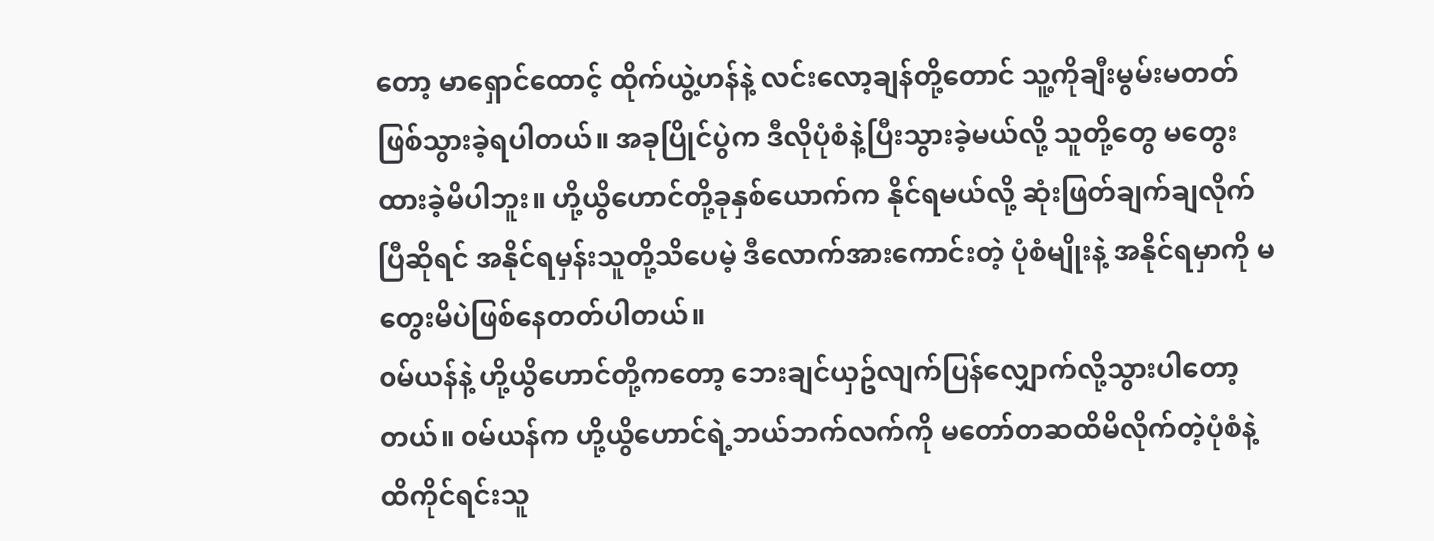တော့ မာရှောင်ထောင့် ထိုက်ယွဲ့ဟန်နဲ့ လင်းလော့ချန်တို့တောင် သူ့ကိုချီးမွမ်းမတတ်ဖြစ်သွားခဲ့ရပါတယ်။ အခုပြိုင်ပွဲက ဒီလိုပုံစံနဲ့ပြီးသွားခဲ့မယ်လို့ သူတို့တွေ မတွေးထားခဲ့မိပါဘူး။ ဟို့ယွိဟောင်တို့ခုနှစ်ယောက်က နိုင်ရမယ်လို့ ဆုံးဖြတ်ချက်ချလိုက်ပြီဆိုရင် အနိုင်ရမှန်းသူတို့သိပေမဲ့ ဒီလောက်အားကောင်းတဲ့ ပုံစံမျိုးနဲ့ အနိုင်ရမှာကို မတွေးမိပဲဖြစ်နေတတ်ပါတယ်။
၀မ်ယန်နဲ့ ဟို့ယွိဟောင်တို့ကတော့ ဘေးချင်ယှဥ်လျက်ပြန်လျှောက်လို့သွားပါတော့တယ်။ ၀မ်ယန်က ဟို့ယွိဟောင်ရဲ့ဘယ်ဘက်လက်ကို မတော်တဆထိမိလိုက်တဲ့ပုံစံနဲ့ ထိကိုင်ရင်းသူ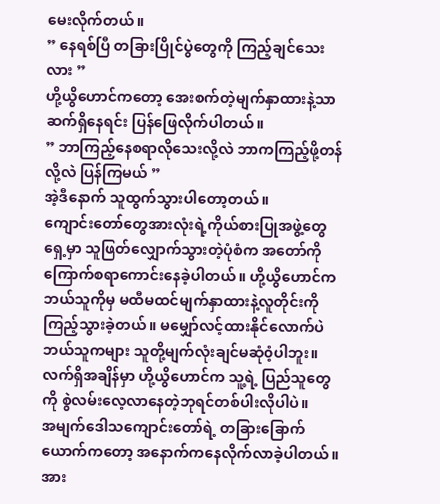မေးလိုက်တယ်။
” နေရစ်ပြီ တခြားပြိုင်ပွဲတွေကို ကြည့်ချင်သေးလား ”
ဟို့ယွိဟောင်ကတော့ အေးစက်တဲ့မျက်နှာထားနဲ့သာ ဆက်ရှိနေရင်း ပြန်ဖြေလိုက်ပါတယ်။
” ဘာကြည့်နေစရာလိုသေးလို့လဲ ဘာကကြည့်ဖို့တန်လို့လဲ ပြန်ကြမယ် ”
အဲ့ဒီနောက် သူထွက်သွားပါတော့တယ်။
ကျောင်းတော်တွေအားလုံးရဲ့ကိုယ်စားပြုအဖွဲ့တွေရှေ့မှာ သူဖြတ်လျှောက်သွားတဲ့ပုံစံက အတော်ကို ကြောက်စရာကောင်းနေခဲ့ပါတယ်။ ဟို့ယွိဟောင်က ဘယ်သူကိုမှ မထီမထင်မျက်နှာထားနဲ့လူတိုင်းကိုကြည့်သွားခဲ့တယ်။ မမျှော်လင့်ထားနိုင်လောက်ပဲ ဘယ်သူကများ သူတို့မျက်လုံးချင်မဆုံ၀ံ့ပါဘူး။ လက်ရှိအချိန်မှာ ဟို့ယွိဟောင်က သူ့ရဲ့ ပြည်သူတွေကို စွဲလမ်းလေ့လာနေတဲ့ဘုရင်တစ်ပါးလိုပါပဲ။
အမျက်ဒေါသကျောင်းတော်ရဲ့ တခြားခြောက်ယောက်ကတော့ အနောက်ကနေလိုက်လာခဲ့ပါတယ်။ အား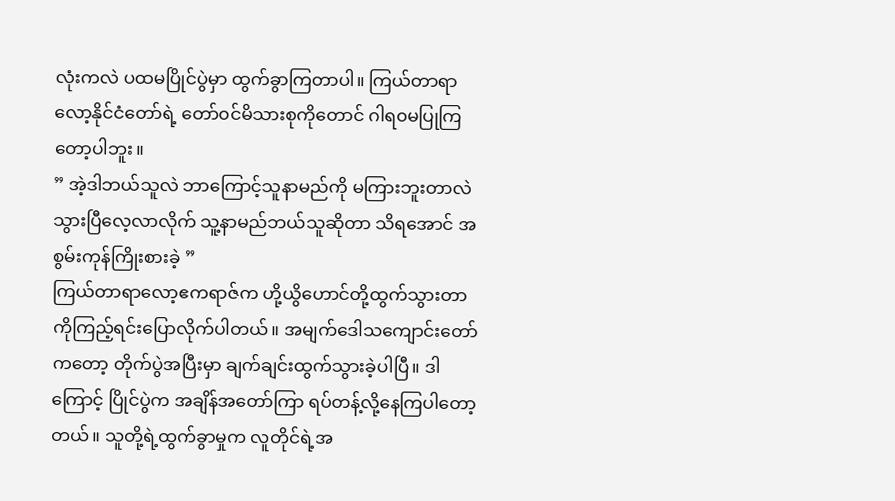လုံးကလဲ ပထမပြိုင်ပွဲမှာ ထွက်ခွာကြတာပါ။ ကြယ်တာရာလော့နိုင်ငံတော်ရဲ့ တော်၀င်မိသားစုကိုတောင် ဂါရ၀မပြုကြတော့ပါဘူး။
” အဲ့ဒါဘယ်သူလဲ ဘာကြောင့်သူနာမည်ကို မကြားဘူးတာလဲ သွားပြီလေ့လာလိုက် သူ့နာမည်ဘယ်သူဆိုတာ သိရအောင် အစွမ်းကုန်ကြိုးစားခဲ့ ”
ကြယ်တာရာလော့ဧကရာဇ်က ဟို့ယွိဟောင်တို့ထွက်သွားတာကိုကြည့်ရင်းပြောလိုက်ပါတယ်။ အမျက်ဒေါသကျောင်းတော်ကတော့ တိုက်ပွဲအပြီးမှာ ချက်ချင်းထွက်သွားခဲ့ပါပြီ။ ဒါကြောင့် ပြိုင်ပွဲက အချိန်အတော်ကြာ ရပ်တန့်လို့နေကြပါတော့တယ်။ သူတို့ရဲ့ထွက်ခွာမှုက လူတိုင်ရဲ့အ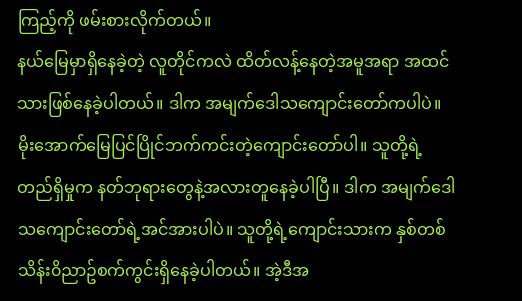ကြည့်ကို ဖမ်းစားလိုက်တယ်။
နယ်မြေမှာရှိနေခဲ့တဲ့ လူတိုင်ကလဲ ထိတ်လန့်နေတဲ့အမူအရာ အထင်သားဖြစ်နေခဲ့ပါတယ်။ ဒါက အမျက်ဒေါသကျောင်းတော်ကပါပဲ။ မိုးအောက်မြေပြင်ပြိုင်ဘက်ကင်းတဲ့ကျောင်းတော်ပါ။ သူတို့ရဲ့တည်ရှိမှုက နတ်ဘုရားတွေနဲ့အလားတူနေခဲ့ပါပြီ။ ဒါက အမျက်ဒေါသကျောင်းတော်ရဲ့အင်အားပါပဲ။ သူတို့ရဲ့ကျောင်းသားက နှစ်တစ်သိန်း၀ိညာဥ်စက်ကွင်းရှိနေခဲ့ပါတယ်။ အဲ့ဒီအ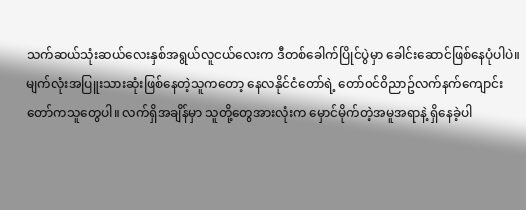သက်ဆယ်သုံးဆယ်လေးနှစ်အရွယ်လူငယ်လေးက ဒီတစ်ခေါက်ပြိုင်ပွဲမှာ ခေါင်းဆောင်ဖြစ်နေပုံပါပဲ။
မျက်လုံးအပြူးသားဆုံးဖြစ်နေတဲ့သူကတော့ နေလနိုင်ငံတော်ရဲ့ တော်၀င်၀ိညာဥ်လက်နက်ကျောင်းတော်ကသူတွေပါ။ လက်ရှိအချိန်မှာ သူတို့တွေအားလုံးက မှောင်မိုက်တဲ့အမူအရာနဲ့ ရှိနေခဲ့ပါ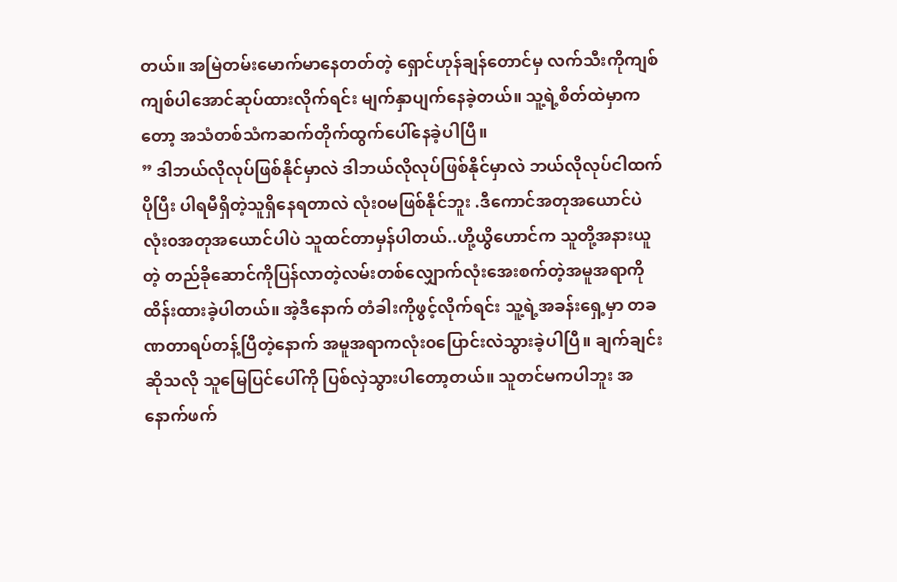တယ်။ အမြဲတမ်းမောက်မာနေတတ်တဲ့ ရှောင်ဟုန်ချန်တောင်မှ လက်သီးကိုကျစ်ကျစ်ပါအောင်ဆုပ်ထားလိုက်ရင်း မျက်နှာပျက်နေခဲ့တယ်။ သူ့ရဲ့စိတ်ထဲမှာကတော့ အသံတစ်သံကဆက်တိုက်ထွက်ပေါ်နေခဲ့ပါပြီ။
” ဒါဘယ်လိုလုပ်ဖြစ်နိုင်မှာလဲ ဒါဘယ်လိုလုပ်ဖြစ်နိုင်မှာလဲ ဘယ်လိုလုပ်ငါထက်ပိုပြီး ပါရမီရှိတဲ့သူရှိနေရတာလဲ လုံး၀မဖြစ်နိုင်ဘူး .ဒီကောင်အတုအယောင်ပဲ လုံး၀အတုအယောင်ပါပဲ သူထင်တာမှန်ပါတယ်..ဟို့ယွိဟောင်က သူတို့အနားယူတဲ့ တည်ခိုဆောင်ကိုပြန်လာတဲ့လမ်းတစ်လျှောက်လုံးအေးစက်တဲ့အမူအရာကို ထိန်းထားခဲ့ပါတယ်။ အဲ့ဒီနောက် တံခါးကိုဖွင့်လိုက်ရင်း သူ့ရဲ့အခန်းရှေ့မှာ တခဏတာရပ်တန့်ပြီတဲ့နောက် အမူအရာကလုံး၀ပြောင်းလဲသွားခဲ့ပါပြီ။ ချက်ချင်းဆိုသလို သူမြေပြင်ပေါ်ကို ပြစ်လှဲသွားပါတော့တယ်။ သူတင်မကပါဘူး အနောက်ဖက်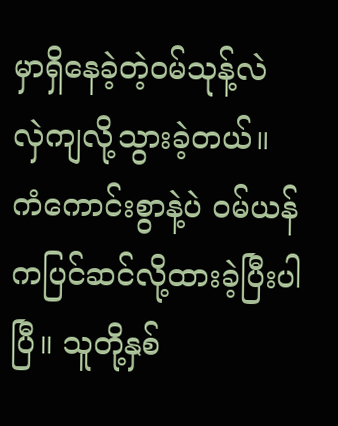မှာရှိနေခဲ့တဲ့၀မ်သုန့်လဲ လှဲကျလို့သွားခဲ့တယ်။ ကံကောင်းစွာနဲ့ပဲ ၀မ်ယန်ကပြင်ဆင်လို့ထားခဲ့ပြီးပါပြီ။ သူတို့နှစ်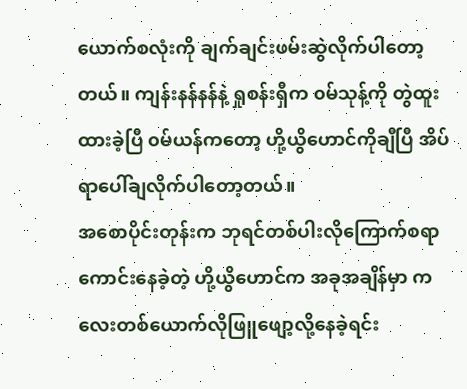ယောက်စလုံးကို ချက်ချင်းဖမ်းဆွဲလိုက်ပါတော့တယ်။ ကျန်းနန်နန်နဲ့ ရှုစန်းရှီက ၀မ်သုန့်ကို တွဲထူးထားခဲ့ပြီ ၀မ်ယန်ကတော့ ဟို့ယွိဟောင်ကိုချီပြီ အိပ်ရာပေါ်ချလိုက်ပါတော့တယ်။
အစောပိုင်းတုန်းက ဘုရင်တစ်ပါးလိုကြောက်စရာကောင်းနေခဲ့တဲ့ ဟို့ယွိဟောင်က အခုအချိန်မှာ ကလေးတစ်ယောက်လိုဖြူဖျော့လို့နေခဲ့ရင်း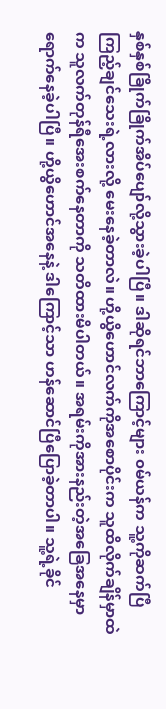နှစ်နှစ်ခြိုက်ခြိုက်အိပ်ပျော်လို့သွားခဲ့ပါပြီ။ ဒါဆိုရင်ဘာကြောင့်များ ၀မ်ယန်က သူ့ကိုဆက်ပြီကြည့်ချင်သေးရဲ့လားလို့ မေးနေခဲ့တာလဲ။ ဟို့ယွိဟောင်လက်ကိုအစောပိုင်းက သူထိလိုက်ချိန်မှာထဲက သူလက်တုန်ရီအေးစက်နေတာကို သတိထားမိပါတယ်။ အရမ်းကိုအားနည်းတဲ့အခြေအနေမှာ ရောက်နေခဲ့ပါပြီ။ ဟို့ယွိဟောင်အနေနဲ့ ဒါကြောင့်သာ ဟန်ဆောင်ပြီပြောခဲ့တာပါ။ သူ့ရဲ့ခိုင်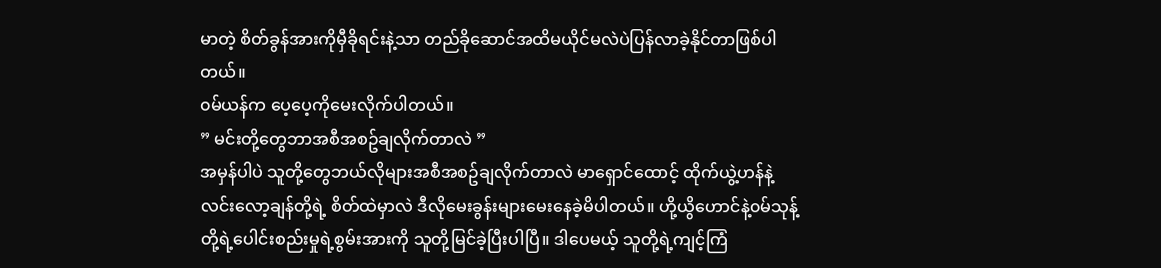မာတဲ့ စိတ်ခွန်အားကိုမှီခိုရင်းနဲ့သာ တည်ခိုဆောင်အထိမယိုင်မလဲပဲပြန်လာခဲ့နိုင်တာဖြစ်ပါတယ်။
၀မ်ယန်က ပေ့ပေ့ကိုမေးလိုက်ပါတယ်။
” မင်းတို့တွေဘာအစီအစဥ်ချလိုက်တာလဲ ”
အမှန်ပါပဲ သူတို့တွေဘယ်လိုများအစီအစဥ်ချလိုက်တာလဲ မာရှောင်ထောင့် ထိုက်ယွဲ့ဟန်နဲ့ လင်းလော့ချန်တို့ရဲ့ စိတ်ထဲမှာလဲ ဒီလိုမေးခွန်းများမေးနေခဲ့မိပါတယ်။ ဟို့ယွိဟောင်နဲ့၀မ်သုန့်တို့ရဲ့ပေါင်းစည်းမှုရဲ့စွမ်းအားကို သူတို့မြင်ခဲ့ပြီးပါပြီ။ ဒါပေမယ့် သူတို့ရဲ့ကျင့်ကြံ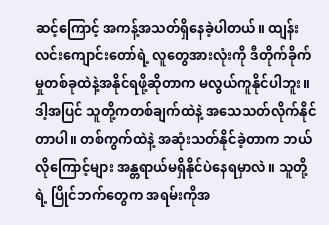ဆင့်ကြောင့် အကန့်အသတ်ရှိနေခဲ့ပါတယ်။ ထျန်းလင်းကျောင်းတော်ရဲ့ လူတွေအားလုံးကို ဒီတိုက်ခိုက်မှုတစ်ခုထဲနဲ့အနိုင်ရဖို့ဆိုတာက မလွယ်ကူနိုင်ပါဘူး။ ဒါ့အပြင် သူတို့ကတစ်ချက်ထဲနဲ့ အသေသတ်လိုက်နိုင်တာပါ။ တစ်ကွက်ထဲနဲ့ အဆုံးသတ်နိုင်ခဲ့တာက ဘယ်လိုကြောင့်များ အန္တရာယ်မရှိနိုင်ပဲနေရမှာလဲ။ သူတို့ရဲ့ ပြိုင်ဘက်တွေက အရမ်းကိုအ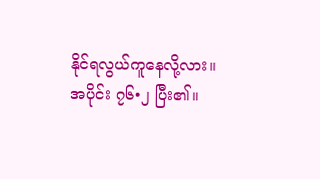နိုင်ရလွယ်ကူနေလို့လား။
အပိုင်း ၇၆•၂ ပြီး၏။